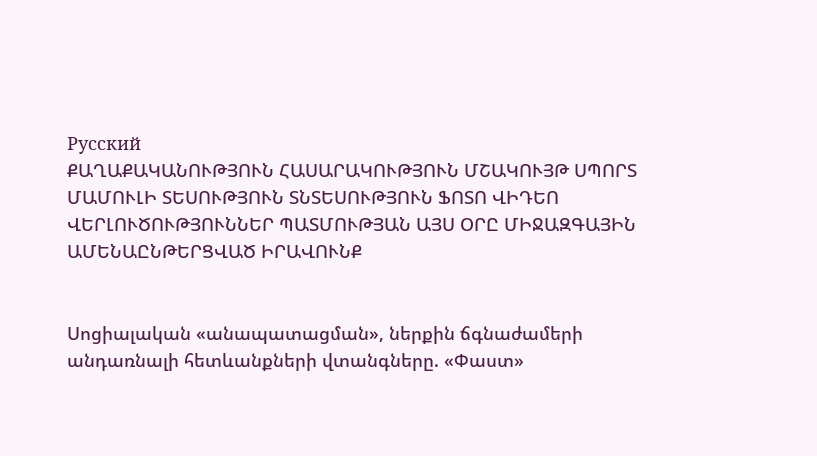Русский
ՔԱՂԱՔԱԿԱՆՈՒԹՅՈՒՆ ՀԱՍԱՐԱԿՈՒԹՅՈՒՆ ՄՇԱԿՈՒՅԹ ՍՊՈՐՏ ՄԱՄՈՒԼԻ ՏԵՍՈՒԹՅՈՒՆ ՏՆՏԵՍՈՒԹՅՈՒՆ ՖՈՏՈ ՎԻԴԵՈ ՎԵՐԼՈՒԾՈՒԹՅՈՒՆՆԵՐ ՊԱՏՄՈՒԹՅԱՆ ԱՅՍ ՕՐԸ ՄԻՋԱԶԳԱՅԻՆ ԱՄԵՆԱԸՆԹԵՐՑՎԱԾ ԻՐԱՎՈՒՆՔ


Սոցիալական «անապատացման», ներքին ճգնաժամերի անդառնալի հետևանքների վտանգները. «Փաստ»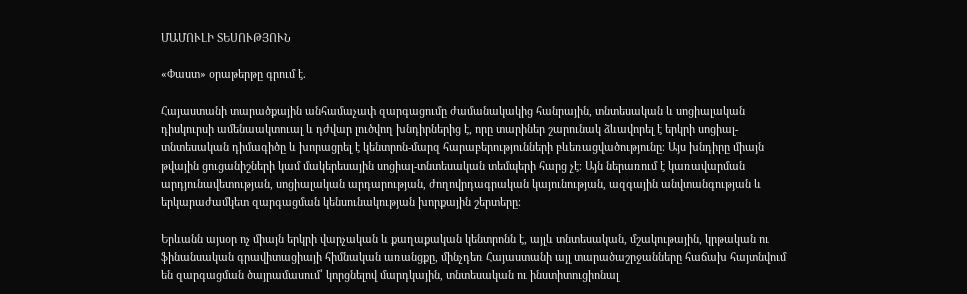ՄԱՄՈՒԼԻ ՏԵՍՈՒԹՅՈՒՆ

«Փաստ» օրաթերթը գրում է.

Հայաստանի տարածքային անհամաչափ զարգացումը ժամանակակից հանրային, տնտեսական և սոցիալական դիսկուրսի ամենաակտուալ և դժվար լուծվող խնդիրներից է, որը տարիներ շարունակ ձևավորել է երկրի սոցիալ-տնտեսական դիմագիծը և խորացրել է կենտրոն-մարզ հարաբերությունների բևեռացվածությունը։ Այս խնդիրը միայն թվային ցուցանիշների կամ մակերեսային սոցիալ-տնտեսական տեմպերի հարց չէ։ Այն ներառում է կառավարման արդյունավետության, սոցիալական արդարության, ժողովրդագրական կայունության, ազգային անվտանգության և երկարաժամկետ զարգացման կենսունակության խորքային շերտերը։

Երևանն այսօր ոչ միայն երկրի վարչական և քաղաքական կենտրոնն է, այլև տնտեսական, մշակութային, կրթական ու ֆինանսական գրավիտացիայի հիմնական առանցքը, մինչդեռ Հայաստանի այլ տարածաշրջանները հաճախ հայտնվում են զարգացման ծայրամասում՝ կորցնելով մարդկային, տնտեսական ու ինստիտուցիոնալ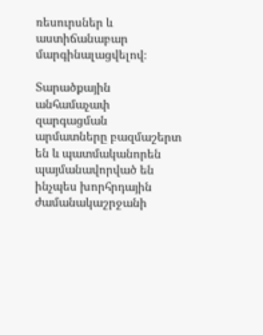ռեսուրսներ և աստիճանաբար մարգինալացվելով։

Տարածքային անհամաչափ զարգացման արմատները բազմաշերտ են և պատմականորեն պայմանավորված են ինչպես խորհրդային ժամանակաշրջանի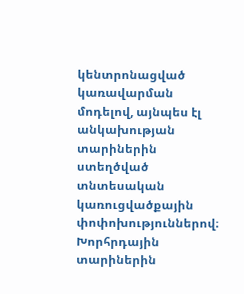կենտրոնացված կառավարման մոդելով, այնպես էլ անկախության տարիներին ստեղծված տնտեսական կառուցվածքային փոփոխություններով։ Խորհրդային տարիներին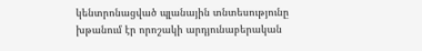կենտրոնացված պլանային տնտեսությունը խթանում էր որոշակի արդյունաբերական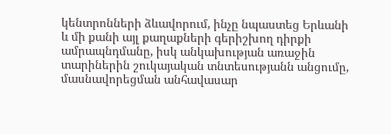կենտրոնների ձևավորում, ինչը նպաստեց Երևանի և մի քանի այլ քաղաքների գերիշխող դիրքի ամրապնդմանը, իսկ անկախության առաջին տարիներին շուկայական տնտեսությանն անցումը, մասնավորեցման անհավասար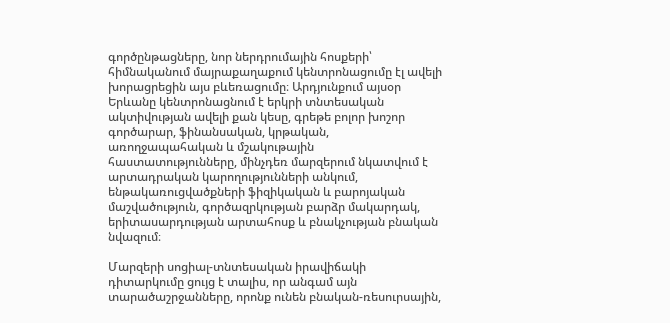գործընթացները, նոր ներդրումային հոսքերի՝ հիմնականում մայրաքաղաքում կենտրոնացումը էլ ավելի խորացրեցին այս բևեռացումը։ Արդյունքում այսօր Երևանը կենտրոնացնում է երկրի տնտեսական ակտիվության ավելի քան կեսը, գրեթե բոլոր խոշոր գործարար, ֆինանսական, կրթական, առողջապահական և մշակութային հաստատությունները, մինչդեռ մարզերում նկատվում է արտադրական կարողությունների անկում, ենթակառուցվածքների ֆիզիկական և բարոյական մաշվածություն, գործազրկության բարձր մակարդակ, երիտասարդության արտահոսք և բնակչության բնական նվազում։

Մարզերի սոցիալ-տնտեսական իրավիճակի դիտարկումը ցույց է տալիս, որ անգամ այն տարածաշրջանները, որոնք ունեն բնական-ռեսուրսային,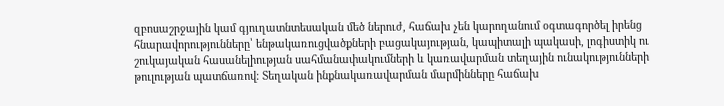զբոսաշրջային կամ գյուղատնտեսական մեծ ներուժ, հաճախ չեն կարողանում օգտագործել իրենց հնարավորությունները՝ ենթակառուցվածքների բացակայության, կապիտալի պակասի, լոգիստիկ ու շուկայական հասանելիության սահմանափակումների և կառավարման տեղային ունակությունների թուլության պատճառով։ Տեղական ինքնակառավարման մարմինները հաճախ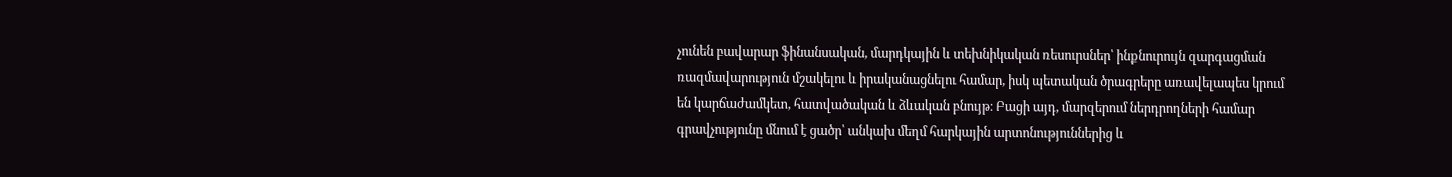չունեն բավարար ֆինանսական, մարդկային և տեխնիկական ռեսուրսներ՝ ինքնուրույն զարգացման ռազմավարություն մշակելու և իրականացնելու համար, իսկ պետական ծրագրերը առավելապես կրում են կարճաժամկետ, հատվածական և ձևական բնույթ։ Բացի այդ, մարզերում ներդրողների համար գրավչությունը մնում է ցածր՝ անկախ մեղմ հարկային արտոնություններից և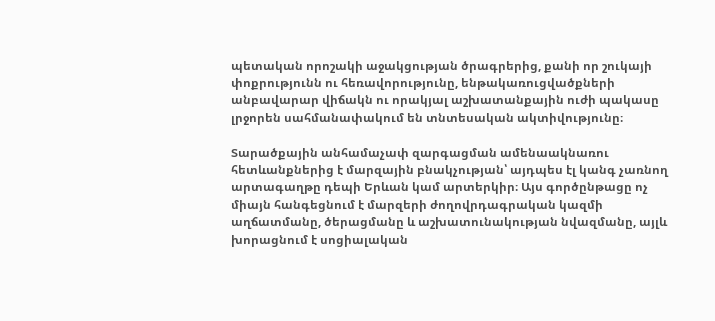պետական որոշակի աջակցության ծրագրերից, քանի որ շուկայի փոքրությունն ու հեռավորությունը, ենթակառուցվածքների անբավարար վիճակն ու որակյալ աշխատանքային ուժի պակասը լրջորեն սահմանափակում են տնտեսական ակտիվությունը։

Տարածքային անհամաչափ զարգացման ամենաակնառու հետևանքներից է մարզային բնակչության՝ այդպես էլ կանգ չառնող արտագաղթը դեպի Երևան կամ արտերկիր։ Այս գործընթացը ոչ միայն հանգեցնում է մարզերի ժողովրդագրական կազմի աղճատմանը, ծերացմանը և աշխատունակության նվազմանը, այլև խորացնում է սոցիալական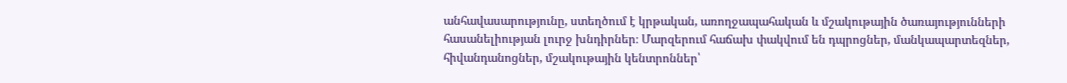անհավասարությունը, ստեղծում է կրթական, առողջապահական և մշակութային ծառայությունների հասանելիության լուրջ խնդիրներ։ Մարզերում հաճախ փակվում են դպրոցներ, մանկապարտեզներ, հիվանդանոցներ, մշակութային կենտրոններ՝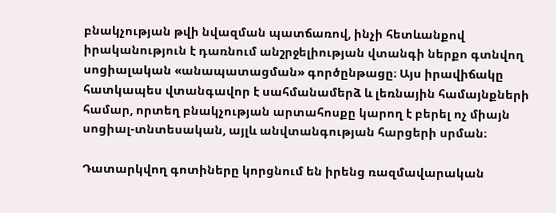բնակչության թվի նվազման պատճառով, ինչի հետևանքով իրականություն է դառնում անշրջելիության վտանգի ներքո գտնվող սոցիալական «անապատացման» գործընթացը։ Այս իրավիճակը հատկապես վտանգավոր է սահմանամերձ և լեռնային համայնքների համար, որտեղ բնակչության արտահոսքը կարող է բերել ոչ միայն սոցիալ-տնտեսական, այլև անվտանգության հարցերի սրման։

Դատարկվող գոտիները կորցնում են իրենց ռազմավարական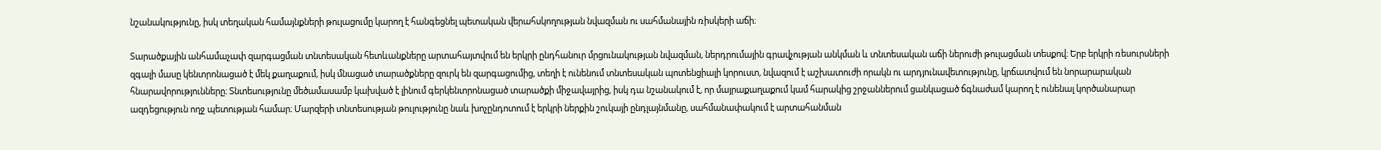նշանակությունը, իսկ տեղական համայնքների թուլացումը կարող է հանգեցնել պետական վերահսկողության նվազման ու սահմանային ռիսկերի աճի։

Տարածքային անհամաչափ զարգացման տնտեսական հետևանքները արտահայտվում են երկրի ընդհանուր մրցունակության նվազման, ներդրումային գրավչության անկման և տնտեսական աճի ներուժի թուլացման տեսքով։ Երբ երկրի ռեսուրսների զգալի մասը կենտրոնացած է մեկ քաղաքում, իսկ մնացած տարածքները զուրկ են զարգացումից, տեղի է ունենում տնտեսական պոտենցիալի կորուստ, նվազում է աշխատուժի որակն ու արդյունավետությունը, կրճատվում են նորարարական հնարավորությունները։ Տնտեսությունը մեծամասամբ կախված է լինում գերկենտրոնացած տարածքի միջավայրից, իսկ դա նշանակում է, որ մայրաքաղաքում կամ հարակից շրջաններում ցանկացած ճգնաժամ կարող է ունենալ կործանարար ազդեցություն ողջ պետության համար։ Մարզերի տնտեսության թուլությունը նաև խոչընդոտում է երկրի ներքին շուկայի ընդլայնմանը, սահմանափակում է արտահանման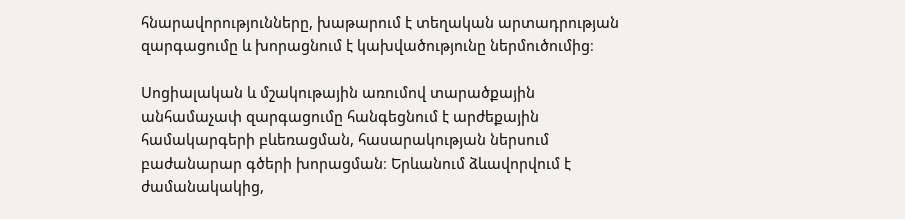հնարավորությունները, խաթարում է տեղական արտադրության զարգացումը և խորացնում է կախվածությունը ներմուծումից։

Սոցիալական և մշակութային առումով տարածքային անհամաչափ զարգացումը հանգեցնում է արժեքային համակարգերի բևեռացման, հասարակության ներսում բաժանարար գծերի խորացման։ Երևանում ձևավորվում է ժամանակակից,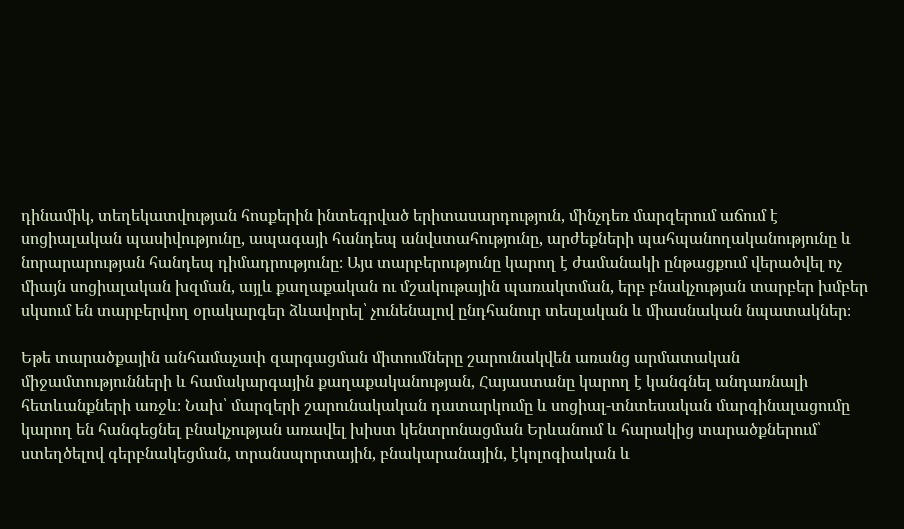դինամիկ, տեղեկատվության հոսքերին ինտեգրված երիտասարդություն, մինչդեռ մարզերում աճում է սոցիալական պասիվությունը, ապագայի հանդեպ անվստահությունը, արժեքների պահպանողականությունը և նորարարության հանդեպ դիմադրությունը։ Այս տարբերությունը կարող է ժամանակի ընթացքում վերածվել ոչ միայն սոցիալական խզման, այլև քաղաքական ու մշակութային պառակտման, երբ բնակչության տարբեր խմբեր սկսում են տարբերվող օրակարգեր ձևավորել՝ չունենալով ընդհանուր տեսլական և միասնական նպատակներ։

Եթե տարածքային անհամաչափ զարգացման միտումները շարունակվեն առանց արմատական միջամտությունների և համակարգային քաղաքականության, Հայաստանը կարող է կանգնել անդառնալի հետևանքների առջև։ Նախ՝ մարզերի շարունակական դատարկումը և սոցիալ-տնտեսական մարգինալացումը կարող են հանգեցնել բնակչության առավել խիստ կենտրոնացման Երևանում և հարակից տարածքներում՝ ստեղծելով գերբնակեցման, տրանսպորտային, բնակարանային, էկոլոգիական և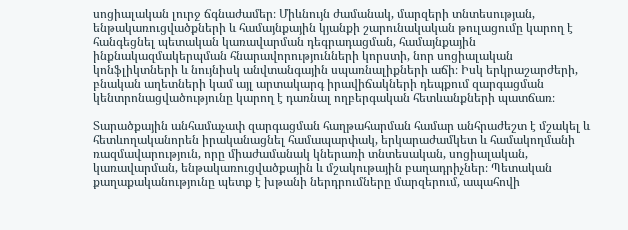սոցիալական լուրջ ճգնաժամեր։ Միևնույն ժամանակ, մարզերի տնտեսության, ենթակառուցվածքների և համայնքային կյանքի շարունակական թուլացումը կարող է հանգեցնել պետական կառավարման դեգրադացման, համայնքային ինքնակազմակերպման հնարավորությունների կորստի, նոր սոցիալական կոնֆլիկտների և նույնիսկ անվտանգային սպառնալիքների աճի։ Իսկ երկրաշարժերի, բնական աղետների կամ այլ արտակարգ իրավիճակների դեպքում զարգացման կենտրոնացվածությունը կարող է դառնալ ողբերգական հետևանքների պատճառ։

Տարածքային անհամաչափ զարգացման հաղթահարման համար անհրաժեշտ է մշակել և հետևողականորեն իրականացնել համապարփակ, երկարաժամկետ և համակողմանի ռազմավարություն, որը միաժամանակ կներառի տնտեսական, սոցիալական, կառավարման, ենթակառուցվածքային և մշակութային բաղադրիչներ։ Պետական քաղաքականությունը պետք է խթանի ներդրումները մարզերում, ապահովի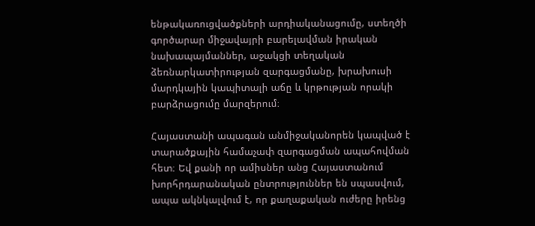ենթակառուցվածքների արդիականացումը, ստեղծի գործարար միջավայրի բարելավման իրական նախապայմաններ, աջակցի տեղական ձեռնարկատիրության զարգացմանը, խրախուսի մարդկային կապիտալի աճը և կրթության որակի բարձրացումը մարզերում։

Հայաստանի ապագան անմիջականորեն կապված է տարածքային համաչափ զարգացման ապահովման հետ։ Եվ քանի որ ամիսներ անց Հայաստանում խորհրդարանական ընտրություններ են սպասվում, ապա ակնկալվում է, որ քաղաքական ուժերը իրենց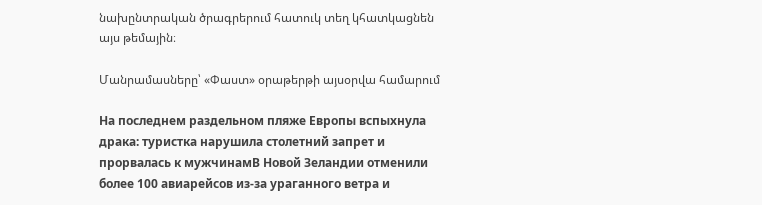նախընտրական ծրագրերում հատուկ տեղ կհատկացնեն այս թեմային։

Մանրամասները՝ «Փաստ» օրաթերթի այսօրվա համարում

На последнем раздельном пляже Европы вспыхнула драка: туристка нарушила столетний запрет и прорвалась к мужчинамВ Новой Зеландии отменили более 100 авиарейсов из-за ураганного ветра и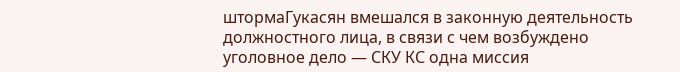штормаГукасян вмешался в законную деятельность должностного лица, в связи с чем возбуждено уголовное дело — СКУ КС одна миссия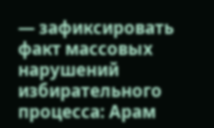— зафиксировать факт массовых нарушений избирательного процесса: Арам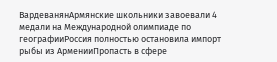ВардеванянАрмянские школьники завоевали 4 медали на Международной олимпиаде по географииРоссия полностью остановила импорт рыбы из АрменииПропасть в сфере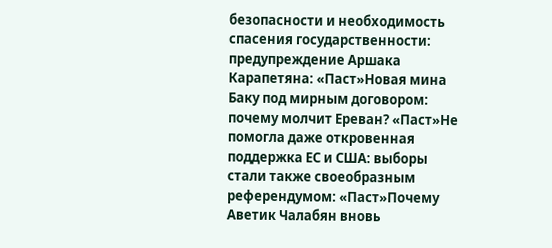безопасности и необходимость спасения государственности: предупреждение Аршака Карапетяна: «Паст»Новая мина Баку под мирным договором: почему молчит Ереван? «Паст»Не помогла даже откровенная поддержка ЕС и США: выборы стали также своеобразным референдумом: «Паст»Почему Аветик Чалабян вновь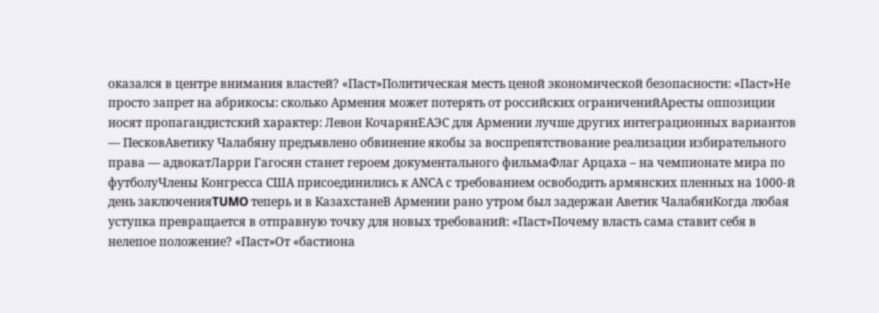оказался в центре внимания властей? «Паст»Политическая месть ценой экономической безопасности: «Паст»Не просто запрет на абрикосы: сколько Армения может потерять от российских ограниченийАресты оппозиции носят пропагандистский характер: Левон КочарянЕАЭС для Армении лучше других интеграционных вариантов — ПесковАветику Чалабяну предъявлено обвинение якобы за воспрепятствование реализации избирательного права — адвокатЛарри Гагосян станет героем документального фильмаФлаг Арцаха – на чемпионате мира по футболуЧлены Конгресса США присоединились к АNCА с требованием освободить армянских пленных на 1000-й день заключенияTUMO теперь и в КазахстанеВ Армении рано утром был задержан Аветик ЧалабянКогда любая уступка превращается в отправную точку для новых требований: «Паст»Почему власть сама ставит себя в нелепое положение? «Паст»От «бастиона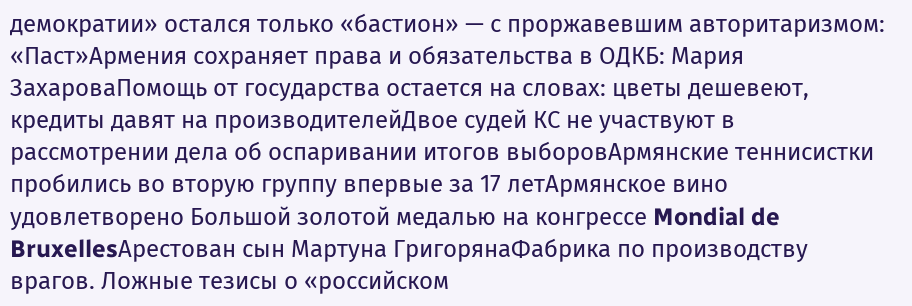демократии» остался только «бастион» — с проржавевшим авторитаризмом: «Паст»Армения сохраняет права и обязательства в ОДКБ: Мария ЗахароваПомощь от государства остается на словах: цветы дешевеют, кредиты давят на производителейДвое судей КС не участвуют в рассмотрении дела об оспаривании итогов выборовАрмянские теннисистки пробились во вторую группу впервые за 17 летАрмянское вино удовлетворено Большой золотой медалью на конгрессе Mondial de BruxellesАрестован сын Мартуна ГригорянаФабрика по производству врагов. Ложные тезисы о «российском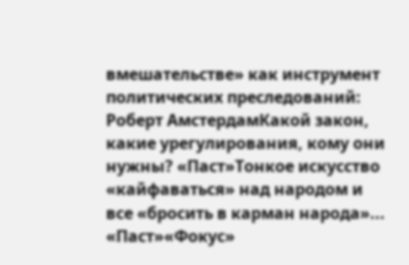вмешательстве» как инструмент политических преследований: Роберт АмстердамКакой закон, какие урегулирования, кому они нужны? «Паст»Тонкое искусство «кайфаваться» над народом и все «бросить в карман народа»... «Паст»«Фокус»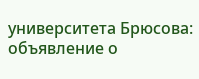университета Брюсова: объявление о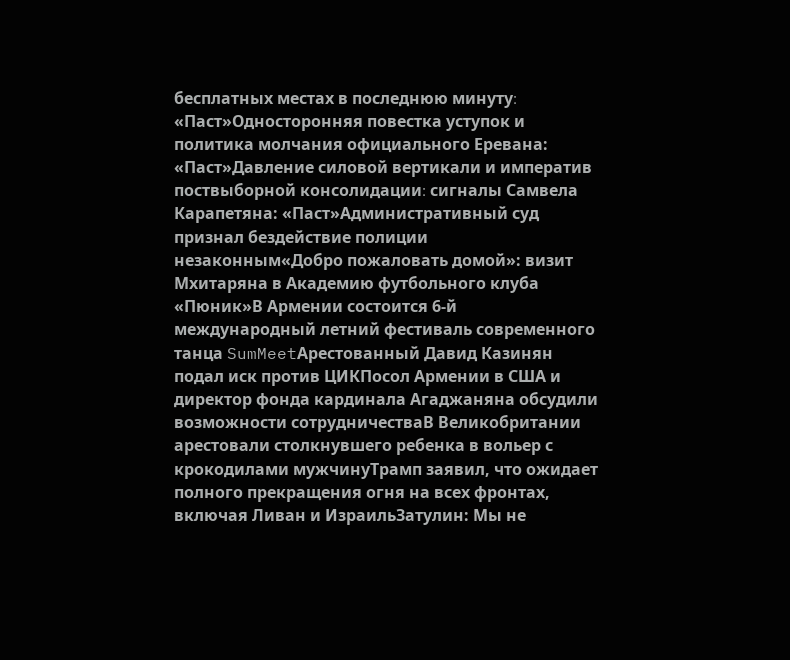бесплатных местах в последнюю минуту։ «Паст»Односторонняя повестка уступок и политика молчания официального Еревана: «Паст»Давление силовой вертикали и императив поствыборной консолидации։ сигналы Самвела Карапетяна: «Паст»Административный суд признал бездействие полиции незаконным«Добро пожаловать домой»: визит Мхитаряна в Академию футбольного клуба «Пюник»В Армении состоится 6-й международный летний фестиваль современного танца SumMeetАрестованный Давид Казинян подал иск против ЦИКПосол Армении в США и директор фонда кардинала Агаджаняна обсудили возможности сотрудничестваВ Великобритании арестовали столкнувшего ребенка в вольер с крокодилами мужчинуТрамп заявил, что ожидает полного прекращения огня на всех фронтах, включая Ливан и ИзраильЗатулин: Мы не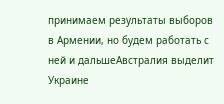принимаем результаты выборов в Армении, но будем работать с ней и дальшеАвстралия выделит Украине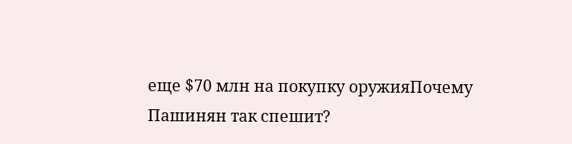еще $70 млн на покупку оружияПочему Пашинян так спешит?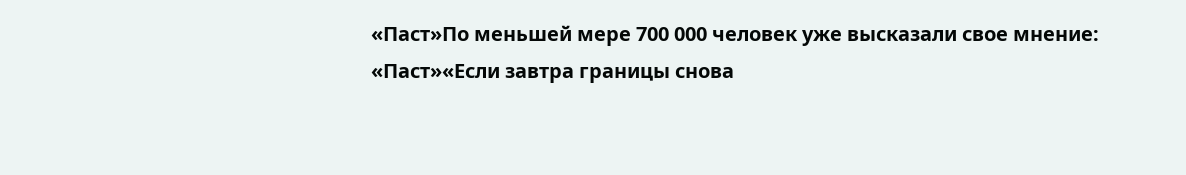«Паст»По меньшей мере 700 000 человек уже высказали свое мнение: «Паст»«Если завтра границы снова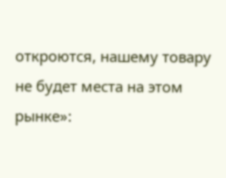откроются, нашему товару не будет места на этом рынке»: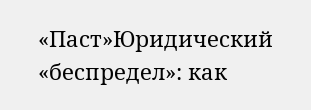«Паст»Юридический «беспредел»: как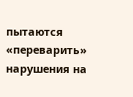пытаются «переварить» нарушения на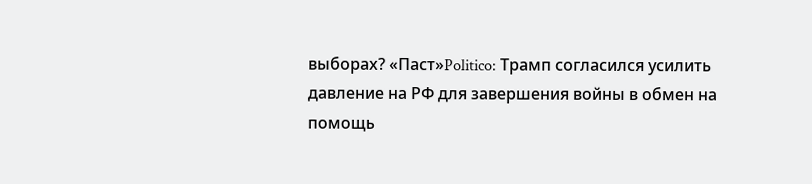выборах? «Паст»Politico: Трамп согласился усилить давление на РФ для завершения войны в обмен на помощь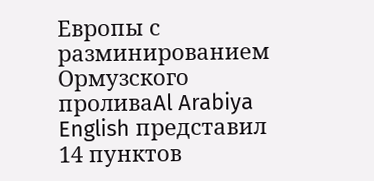Европы с разминированием Ормузского проливаAl Arabiya English представил 14 пунктов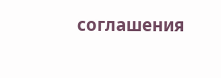соглашения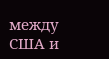между США и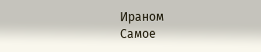Ираном
Самое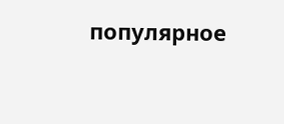популярное